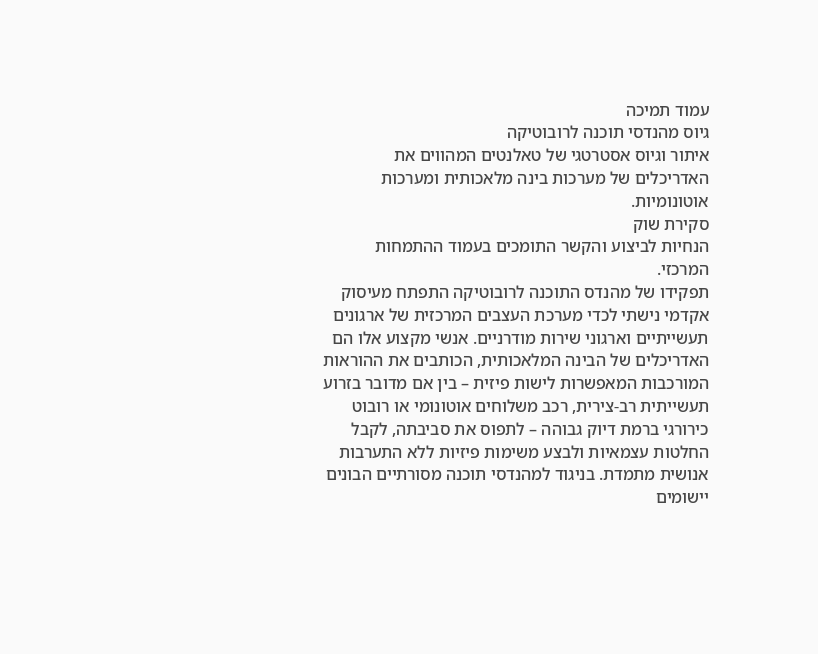עמוד תמיכה
גיוס מהנדסי תוכנה לרובוטיקה
איתור וגיוס אסטרטגי של טאלנטים המהווים את האדריכלים של מערכות בינה מלאכותית ומערכות אוטונומיות.
סקירת שוק
הנחיות לביצוע והקשר התומכים בעמוד ההתמחות המרכזי.
תפקידו של מהנדס התוכנה לרובוטיקה התפתח מעיסוק אקדמי נישתי לכדי מערכת העצבים המרכזית של ארגונים תעשייתיים וארגוני שירות מודרניים. אנשי מקצוע אלו הם האדריכלים של הבינה המלאכותית, הכותבים את ההוראות המורכבות המאפשרות לישות פיזית – בין אם מדובר בזרוע תעשייתית רב-צירית, רכב משלוחים אוטונומי או רובוט כירורגי ברמת דיוק גבוהה – לתפוס את סביבתה, לקבל החלטות עצמאיות ולבצע משימות פיזיות ללא התערבות אנושית מתמדת. בניגוד למהנדסי תוכנה מסורתיים הבונים יישומים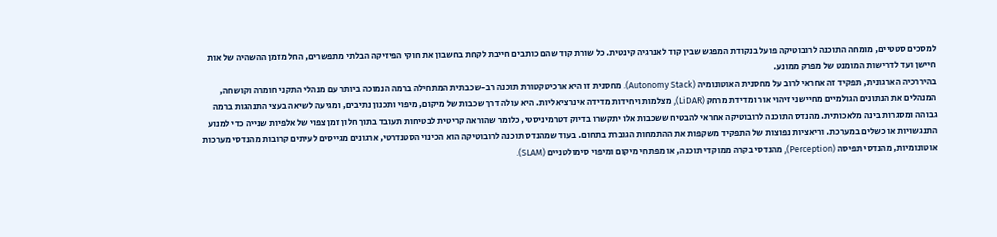למסכים סטטיים, מומחה התוכנה לרובוטיקה פועל בנקודת המפגש שבין קוד לאנרגיה קינטית. כל שורת קוד שהם כותבים חייבת לקחת בחשבון את חוקי הפיזיקה הבלתי מתפשרים, החל מזמן ההשהיה של אות חיישן ועד לדרישות המומנט של מפרק ממונע.
בהיררכיה הארגונית, תפקיד זה אחראי לרוב על מחסנית האוטונומיה (Autonomy Stack). מחסנית זו היא ארכיטקטורת תוכנה רב-שכבתית המתחילה ברמה הנמוכה ביותר עם מנהלי התקני חומרה וקושחה, המנהלים את הנתונים הגולמיים מחיישני זיהוי אור ומדידת מרחק (LiDAR), מצלמות ויחידות מדידה אינרציאליות. היא עולה דרך שכבות של מיקום, מיפוי ותכנון נתיבים, ומגיעה לשיאה בעצי התנהגות ברמה גבוהה ומסגרות בינה מלאכותית. מהנדס התוכנה לרובוטיקה אחראי להבטיח ששכבות אלו יתקשרו בדיוק דטרמיניסטי, כלומר שהוראה קריטית לבטיחות תעובד בתוך חלון זמן צפוי של אלפיות שנייה כדי למנוע התנגשויות או כשלים במערכת. וריאציות נפוצות של התפקיד משקפות את ההתמחות הגוברת בתחום. בעוד שמהנדס תוכנה לרובוטיקה הוא הכינוי הסטנדרטי, ארגונים מגייסים לעיתים קרובות מהנדסי מערכות אוטונומיות, מהנדסי תפיסה (Perception), מהנדסי בקרה ממוקדי תוכנה, או מפתחי מיקום ומיפוי סימולטניים (SLAM).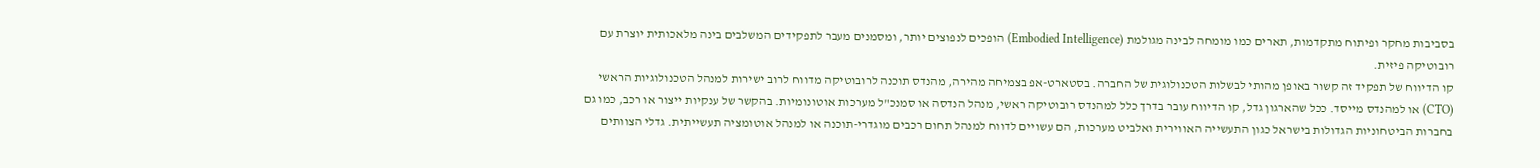בסביבות מחקר ופיתוח מתקדמות, תארים כמו מומחה לבינה מגולמת (Embodied Intelligence) הופכים לנפוצים יותר, ומסמנים מעבר לתפקידים המשלבים בינה מלאכותית יוצרת עם רובוטיקה פיזית.
קו הדיווח של תפקיד זה קשור באופן מהותי לבשלות הטכנולוגית של החברה. בסטארט-אפ בצמיחה מהירה, מהנדס תוכנה לרובוטיקה מדווח לרוב ישירות למנהל הטכנולוגיות הראשי (CTO) או למהנדס מייסד. ככל שהארגון גדל, קו הדיווח עובר בדרך כלל למהנדס רובוטיקה ראשי, מנהל הנדסה או סמנכ"ל מערכות אוטונומיות. בהקשר של ענקיות ייצור או רכב, כמו גם בחברות הביטחוניות הגדולות בישראל כגון התעשייה האווירית ואלביט מערכות, הם עשויים לדווח למנהל תחום רכבים מוגדרי-תוכנה או למנהל אוטומציה תעשייתית. גדלי הצוותים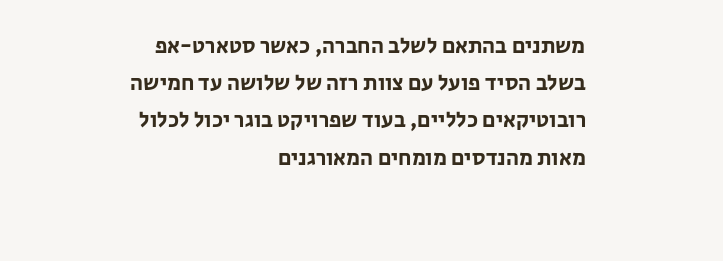משתנים בהתאם לשלב החברה, כאשר סטארט-אפ בשלב הסיד פועל עם צוות רזה של שלושה עד חמישה רובוטיקאים כלליים, בעוד שפרויקט בוגר יכול לכלול מאות מהנדסים מומחים המאורגנים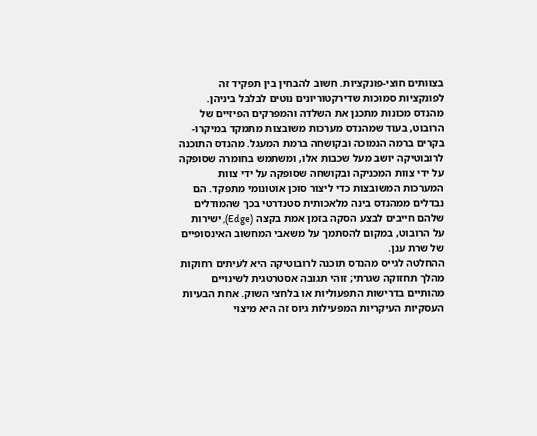בצוותים חוצי-פונקציות. חשוב להבחין בין תפקיד זה לפונקציות סמוכות שדירקטוריונים נוטים לבלבל ביניהן. מהנדס מכונות מתכנן את השלדה והמפרקים הפיזיים של הרובוט, בעוד שמהנדס מערכות משובצות מתמקד במיקרו-בקרים ברמה הנמוכה ובקושחה ברמת המעגל. מהנדס התוכנה לרובוטיקה יושב מעל שכבות אלו, ומשתמש בחומרה שסופקה על ידי צוות המכניקה ובקושחה שסופקה על ידי צוות המערכות המשובצות כדי ליצור סוכן אוטונומי מתפקד. הם נבדלים ממהנדס בינה מלאכותית סטנדרטי בכך שהמודלים שלהם חייבים לבצע הסקה בזמן אמת בקצה (Edge), ישירות על הרובוט, במקום להסתמך על משאבי המחשוב האינסופיים של שרת ענן.
ההחלטה לגייס מהנדס תוכנה לרובוטיקה היא לעיתים רחוקות מהלך תחזוקה שגרתי; זוהי תגובה אסטרטגית לשינויים מהותיים בדרישות התפעוליות או בלחצי השוק. אחת הבעיות העסקיות העיקריות המפעילות גיוס זה היא מיצוי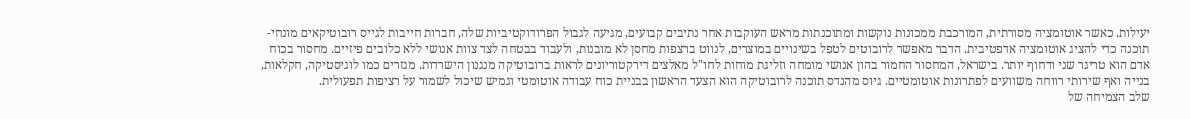יעילות. כאשר אוטומציה מסורתית, המורכבת ממכונות נוקשות ומתוכנתות מראש העוקבות אחר נתיבים קבועים, מגיעה לגבול הפרודוקטיביות שלה, חברות חייבות לגייס רובוטיקאים מונחי-תוכנה כדי להציג אוטומציה אדפטיבית. הדבר מאפשר לרובוטים לטפל בשינויים במוצרים, לנווט ברצפות מחסן לא מובנות, ולעבוד בבטחה לצד צוות אנושי ללא כלובים פיזיים. מחסור בכוח אדם הוא טריגר שני ודחוף יותר. בישראל, המחסור החמור בהון אנושי מומחה וזליגת מוחות לחו"ל מאלצים דירקטוריונים לראות ברובוטיקה מנגנון הישרדות. מגזרים כמו לוגיסטיקה, חקלאות, בנייה ואף שירותי רווחה משוועים לפתרונות אוטומטיים. גיוס מהנדס תוכנה לרובוטיקה הוא הצעד הראשון בבניית כוח עבודה אוטומטי וגמיש שיכול לשמור על רציפות תפעולית.
שלב הצמיחה של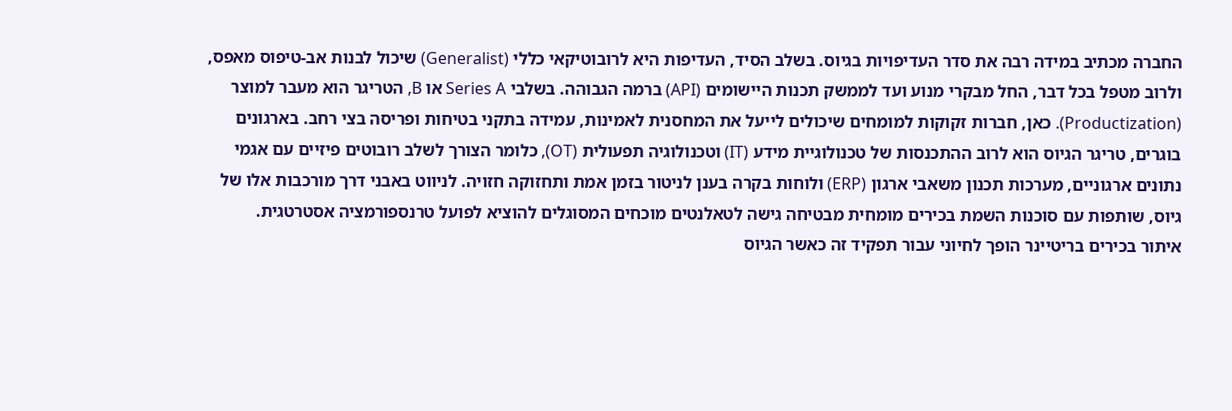החברה מכתיב במידה רבה את סדר העדיפויות בגיוס. בשלב הסיד, העדיפות היא לרובוטיקאי כללי (Generalist) שיכול לבנות אב-טיפוס מאפס, ולרוב מטפל בכל דבר, החל מבקרי מנוע ועד לממשק תכנות היישומים (API) ברמה הגבוהה. בשלבי Series A או B, הטריגר הוא מעבר למוצר (Productization). כאן, חברות זקוקות למומחים שיכולים לייעל את המחסנית לאמינות, עמידה בתקני בטיחות ופריסה בצי רחב. בארגונים בוגרים, טריגר הגיוס הוא לרוב ההתכנסות של טכנולוגיית מידע (IT) וטכנולוגיה תפעולית (OT), כלומר הצורך לשלב רובוטים פיזיים עם אגמי נתונים ארגוניים, מערכות תכנון משאבי ארגון (ERP) ולוחות בקרה בענן לניטור בזמן אמת ותחזוקה חזויה. לניווט באבני דרך מורכבות אלו של גיוס, שותפות עם סוכנות השמת בכירים מומחית מבטיחה גישה לטאלנטים מוכחים המסוגלים להוציא לפועל טרנספורמציה אסטרטגית.
איתור בכירים בריטיינר הופך לחיוני עבור תפקיד זה כאשר הגיוס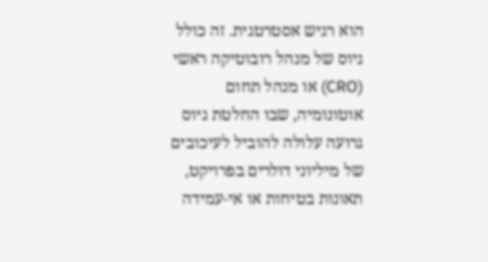הוא רגיש אסטרטגית. זה כולל גיוס של מנהל רובוטיקה ראשי (CRO) או מנהל תחום אוטונומיה, שבו החלטת גיוס גרועה עלולה להוביל לעיכובים של מיליוני דולרים בפרויקט, תאונות בטיחות או אי-עמידה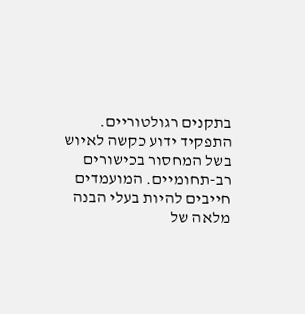בתקנים רגולטוריים. התפקיד ידוע כקשה לאיוש בשל המחסור בכישורים רב-תחומיים. המועמדים חייבים להיות בעלי הבנה מלאה של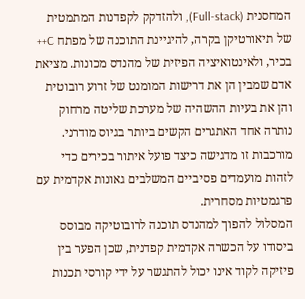המחסנית (Full-stack), ולהזדקק לקפדנות המתמטית של תיאורטיקן בקרה, להיגיינת התוכנה של מפתח C++ בכיר, ולאינטואיציה הפיזית של מהנדס מכונות. מציאת אדם שמבין הן את דרישות המומנט של זרוע רובוטית והן את בעיות ההשהיה של מערכת שליטה מרחוק נותרה אחד האתגרים הקשים ביותר בגיוס מודרני. מורכבות זו מדגישה כיצד פועל איתור בכירים כדי לזהות מועמדים פסיביים המשלבים גאונות אקדמית עם פרגמטיות מסחרית.
המסלול להפוך למהנדס תוכנה לרובוטיקה מבוסס ביסודו על הכשרה אקדמית קפדנית, שכן הפער בין פיזיקה לקוד אינו יכול להתגשר על ידי קורסי תכנות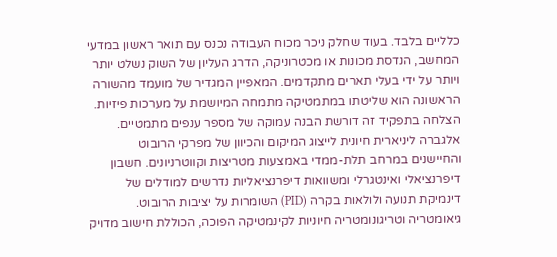כלליים בלבד. בעוד שחלק ניכר מכוח העבודה נכנס עם תואר ראשון במדעי המחשב, הנדסת מכונות או מכטרוניקה, הדרג העליון של השוק נשלט יותר ויותר על ידי בעלי תארים מתקדמים. המאפיין המגדיר של מועמד מהשורה הראשונה הוא שליטתו במתמטיקה מתמחה המיושמת על מערכות פיזיות. הצלחה בתפקיד זה דורשת הבנה עמוקה של מספר ענפים מתמטיים. אלגברה ליניארית חיונית לייצוג המיקום והכיוון של מפרקי הרובוט והחיישנים במרחב תלת-ממדי באמצעות מטריצות וקווטרניונים. חשבון דיפרנציאלי ואינטגרלי ומשוואות דיפרנציאליות נדרשים למודלים של דינמיקת תנועה ולולאות בקרה (PID) השומרות על יציבות הרובוט. גיאומטריה וטריגונומטריה חיוניות לקינמטיקה הפוכה, הכוללת חישוב מדויק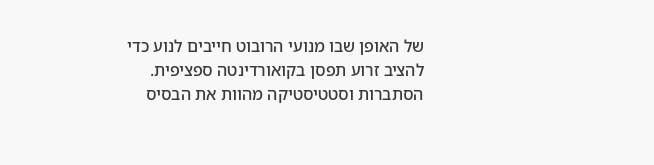של האופן שבו מנועי הרובוט חייבים לנוע כדי להציב זרוע תפסן בקואורדינטה ספציפית. הסתברות וסטטיסטיקה מהוות את הבסיס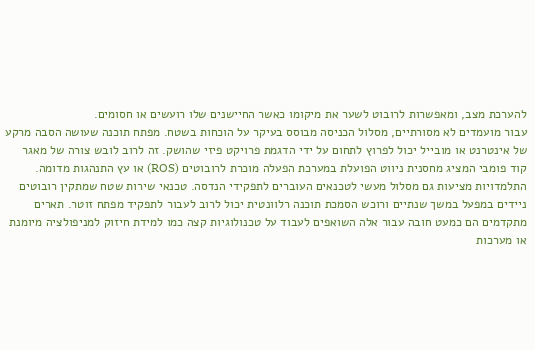להערכת מצב, ומאפשרות לרובוט לשער את מיקומו כאשר החיישנים שלו רועשים או חסומים.
עבור מועמדים לא מסורתיים, מסלול הכניסה מבוסס בעיקר על הוכחות בשטח. מפתח תוכנה שעושה הסבה מרקע של אינטרנט או מובייל יכול לפרוץ לתחום על ידי הדגמת פרויקט פיזי שהושק. זה לרוב לובש צורה של מאגר קוד פומבי המציג מחסנית ניווט הפועלת במערכת הפעלה מוכרת לרובוטים (ROS) או עץ התנהגות מדומה. התלמדויות מציעות גם מסלול מעשי לטכנאים העוברים לתפקידי הנדסה. טכנאי שירות שטח שמתקין רובוטים ניידים במפעל במשך שנתיים ורוכש הסמכת תוכנה רלוונטית יכול לרוב לעבור לתפקיד מפתח זוטר. תארים מתקדמים הם כמעט חובה עבור אלה השואפים לעבוד על טכנולוגיות קצה כמו למידת חיזוק למניפולציה מיומנת או מערכות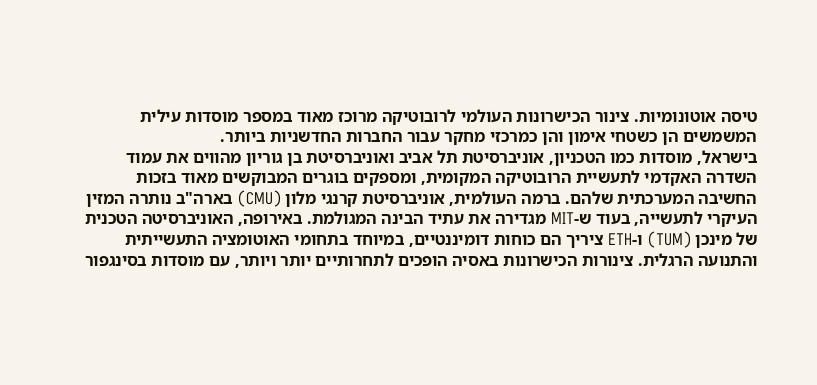טיסה אוטונומיות. צינור הכישרונות העולמי לרובוטיקה מרוכז מאוד במספר מוסדות עילית המשמשים הן כשטחי אימון והן כמרכזי מחקר עבור החברות החדשניות ביותר.
בישראל, מוסדות כמו הטכניון, אוניברסיטת תל אביב ואוניברסיטת בן גוריון מהווים את עמוד השדרה האקדמי לתעשיית הרובוטיקה המקומית, ומספקים בוגרים המבוקשים מאוד בזכות החשיבה המערכתית שלהם. ברמה העולמית, אוניברסיטת קרנגי מלון (CMU) בארה"ב נותרה המזין העיקרי לתעשייה, בעוד ש-MIT מגדירה את עתיד הבינה המגולמת. באירופה, האוניברסיטה הטכנית של מינכן (TUM) ו-ETH ציריך הם כוחות דומיננטיים, במיוחד בתחומי האוטומציה התעשייתית והתנועה הרגלית. צינורות הכישרונות באסיה הופכים לתחרותיים יותר ויותר, עם מוסדות בסינגפור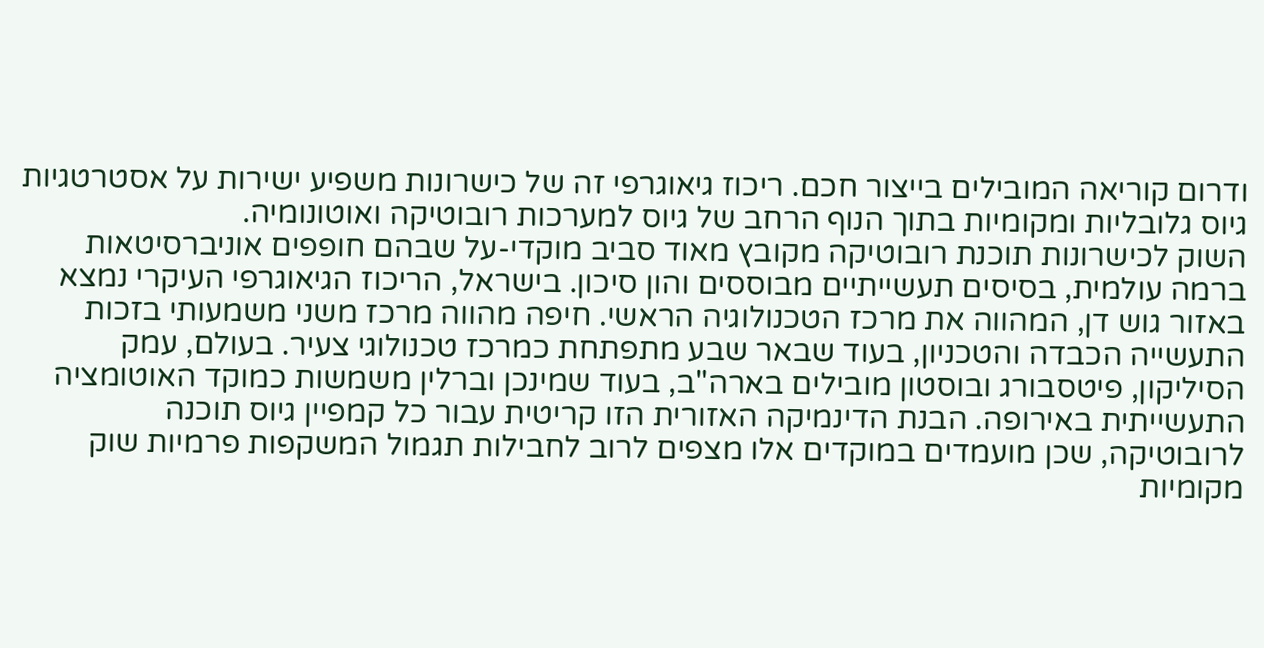ודרום קוריאה המובילים בייצור חכם. ריכוז גיאוגרפי זה של כישרונות משפיע ישירות על אסטרטגיות גיוס גלובליות ומקומיות בתוך הנוף הרחב של גיוס למערכות רובוטיקה ואוטונומיה.
השוק לכישרונות תוכנת רובוטיקה מקובץ מאוד סביב מוקדי-על שבהם חופפים אוניברסיטאות ברמה עולמית, בסיסים תעשייתיים מבוססים והון סיכון. בישראל, הריכוז הגיאוגרפי העיקרי נמצא באזור גוש דן, המהווה את מרכז הטכנולוגיה הראשי. חיפה מהווה מרכז משני משמעותי בזכות התעשייה הכבדה והטכניון, בעוד שבאר שבע מתפתחת כמרכז טכנולוגי צעיר. בעולם, עמק הסיליקון, פיטסבורג ובוסטון מובילים בארה"ב, בעוד שמינכן וברלין משמשות כמוקד האוטומציה התעשייתית באירופה. הבנת הדינמיקה האזורית הזו קריטית עבור כל קמפיין גיוס תוכנה לרובוטיקה, שכן מועמדים במוקדים אלו מצפים לרוב לחבילות תגמול המשקפות פרמיות שוק מקומיות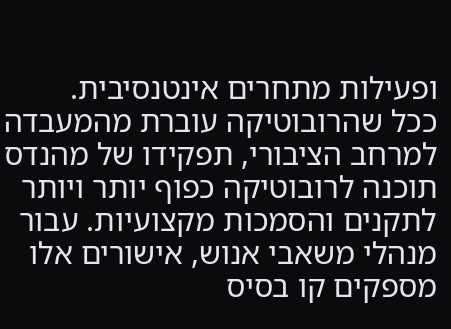ופעילות מתחרים אינטנסיבית.
ככל שהרובוטיקה עוברת מהמעבדה למרחב הציבורי, תפקידו של מהנדס תוכנה לרובוטיקה כפוף יותר ויותר לתקנים והסמכות מקצועיות. עבור מנהלי משאבי אנוש, אישורים אלו מספקים קו בסיס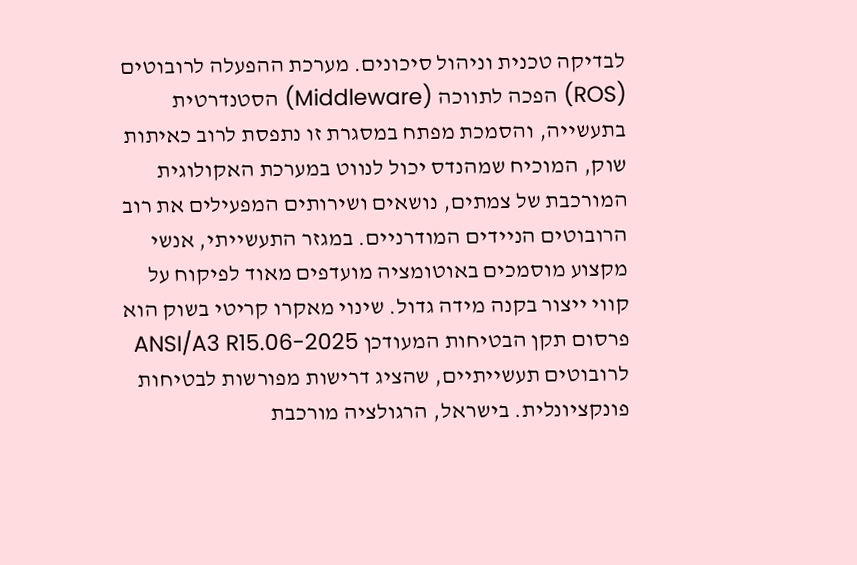לבדיקה טכנית וניהול סיכונים. מערכת ההפעלה לרובוטים (ROS) הפכה לתווכה (Middleware) הסטנדרטית בתעשייה, והסמכת מפתח במסגרת זו נתפסת לרוב כאיתות שוק, המוכיח שמהנדס יכול לנווט במערכת האקולוגית המורכבת של צמתים, נושאים ושירותים המפעילים את רוב הרובוטים הניידים המודרניים. במגזר התעשייתי, אנשי מקצוע מוסמכים באוטומציה מועדפים מאוד לפיקוח על קווי ייצור בקנה מידה גדול. שינוי מאקרו קריטי בשוק הוא פרסום תקן הבטיחות המעודכן ANSI/A3 R15.06-2025 לרובוטים תעשייתיים, שהציג דרישות מפורשות לבטיחות פונקציונלית. בישראל, הרגולציה מורכבת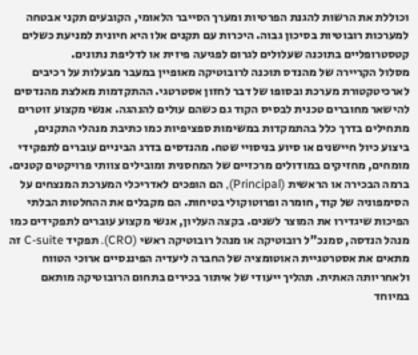וכוללת את הרשות להגנת הפרטיות ומערך הסייבר הלאומי, הקובעים תקני אבטחה למערכות רובוטיות בסיכון גבוה. היכרות עם תקנים אלו היא חיונית למניעת כשלים קטסטרופליים בתוכנה שעלולים לגרום לפגיעה פיזית או לדליפת נתונים.
מסלול הקריירה של מהנדס תוכנה לרובוטיקה מאופיין במעבר מבעלות על רכיבים לארכיטקטורת מערכת ובסופו של דבר לחזון אסטרטגי. ההתקדמות מאלצת מהנדסים להישאר מחוברים טכנית לבסיס הקוד גם כשהם עולים להנהגה. אנשי מקצוע זוטרים מתחילים בדרך כלל בהתמקדות במשימות ספציפיות כמו כתיבת מנהלי התקנים, ביצוע כיול חיישנים או סיוע בניסויי שטח. מהנדסים בדרג הביניים עוברים לתפקידי מומחים, מחזיקים במודולים מרכזיים של המחסנית ומובילים צוותי פרויקטים קטנים. ברמה הבכירה או הראשית (Principal), הם הופכים לאדריכלי המערכת המנצחים על הסימפוניה של קוד, חומרה ופרוטוקולי בטיחות. הם מקבלים את ההחלטות הבלתי הפיכות שיגדירו את המוצר לשנים. בקצה העליון, אנשי מקצוע עוברים לתפקידים כמו מנהל הנדסה, סמנכ"ל רובוטיקה או מנהל רובוטיקה ראשי (CRO). תפקיד C-suite זה מתאים את אסטרטגיית האוטומציה של החברה ליעדיה הפיננסיים ארוכי הטווח ולאחריותה האתית. תהליך ייעודי של איתור בכירים בתחום הרובוטיקה מותאם במיוחד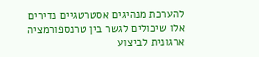להערכת מנהיגים אסטרטגיים נדירים אלו שיכולים לגשר בין טרנספורמציה ארגונית לביצוע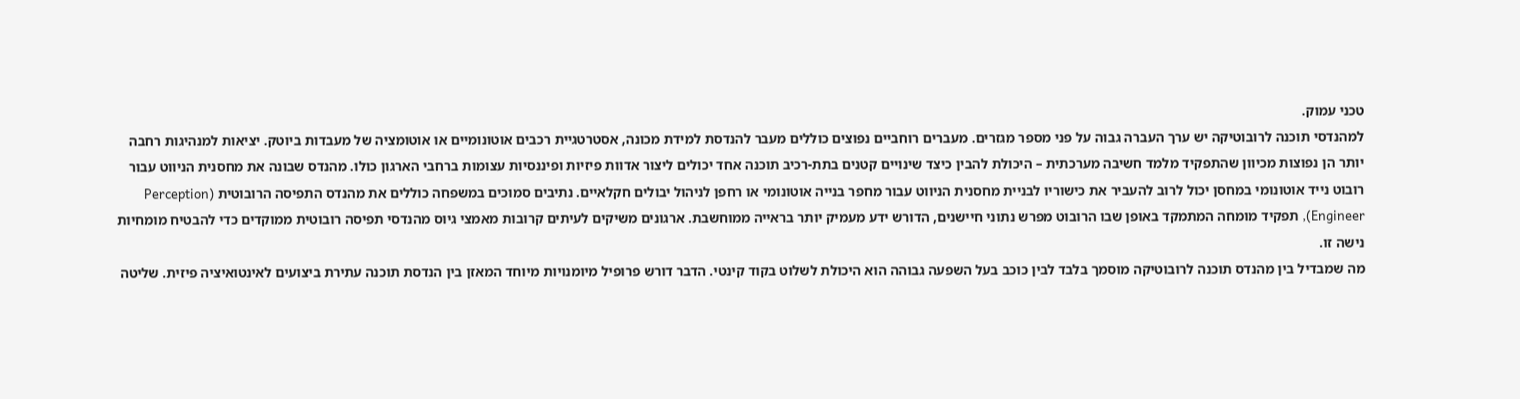טכני עמוק.
למהנדסי תוכנה לרובוטיקה יש ערך העברה גבוה על פני מספר מגזרים. מעברים רוחביים נפוצים כוללים מעבר להנדסת למידת מכונה, אסטרטגיית רכבים אוטונומיים או אוטומציה של מעבדות ביוטק. יציאות למנהיגות רחבה יותר הן נפוצות מכיוון שהתפקיד מלמד חשיבה מערכתית – היכולת להבין כיצד שינויים קטנים בתת-רכיב תוכנה אחד יכולים ליצור אדוות פיזיות ופיננסיות עצומות ברחבי הארגון כולו. מהנדס שבונה את מחסנית הניווט עבור רובוט נייד אוטונומי במחסן יכול לרוב להעביר את כישוריו לבניית מחסנית הניווט עבור מחפר בנייה אוטונומי או רחפן לניהול יבולים חקלאיים. נתיבים סמוכים במשפחה כוללים את מהנדס התפיסה הרובוטית (Perception Engineer), תפקיד מומחה המתמקד באופן שבו הרובוט מפרש נתוני חיישנים, הדורש ידע מעמיק יותר בראייה ממוחשבת. ארגונים משיקים לעיתים קרובות מאמצי גיוס מהנדסי תפיסה רובוטית ממוקדים כדי להבטיח מומחיות נישה זו.
מה שמבדיל בין מהנדס תוכנה לרובוטיקה מוסמך בלבד לבין כוכב בעל השפעה גבוהה הוא היכולת לשלוט בקוד קינטי. הדבר דורש פרופיל מיומנויות מיוחד המאזן בין הנדסת תוכנה עתירת ביצועים לאינטואיציה פיזית. שליטה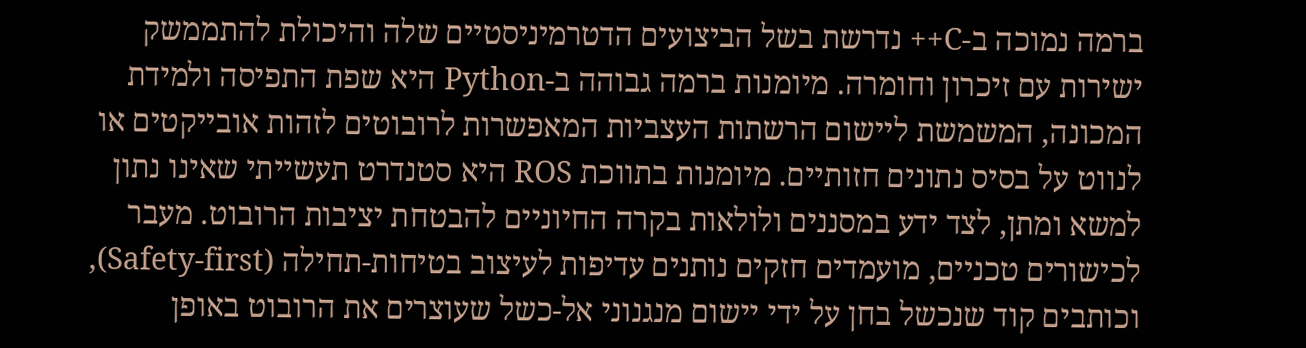ברמה נמוכה ב-C++ נדרשת בשל הביצועים הדטרמיניסטיים שלה והיכולת להתממשק ישירות עם זיכרון וחומרה. מיומנות ברמה גבוהה ב-Python היא שפת התפיסה ולמידת המכונה, המשמשת ליישום הרשתות העצביות המאפשרות לרובוטים לזהות אובייקטים או לנווט על בסיס נתונים חזותיים. מיומנות בתווכת ROS היא סטנדרט תעשייתי שאינו נתון למשא ומתן, לצד ידע במסננים ולולאות בקרה החיוניים להבטחת יציבות הרובוט. מעבר לכישורים טכניים, מועמדים חזקים נותנים עדיפות לעיצוב בטיחות-תחילה (Safety-first), וכותבים קוד שנכשל בחן על ידי יישום מנגנוני אל-כשל שעוצרים את הרובוט באופן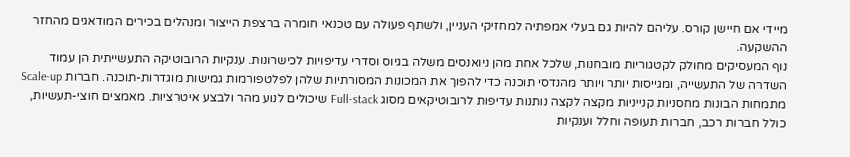מיידי אם חיישן קורס. עליהם להיות גם בעלי אמפתיה למחזיקי העניין, ולשתף פעולה עם טכנאי חומרה ברצפת הייצור ומנהלים בכירים המודאגים מהחזר ההשקעה.
נוף המעסיקים מחולק לקטגוריות מובחנות, שלכל אחת מהן ניואנסים משלה בגיוס וסדרי עדיפויות לכישרונות. ענקיות הרובוטיקה התעשייתית הן עמוד השדרה של התעשייה, ומגייסות יותר ויותר מהנדסי תוכנה כדי להפוך את המכונות המסורתיות שלהן לפלטפורמות גמישות מוגדרות-תוכנה. חברות Scale-up מתמחות הבונות מחסניות קנייניות מקצה לקצה נותנות עדיפות לרובוטיקאים מסוג Full-stack שיכולים לנוע מהר ולבצע איטרציות. מאמצים חוצי-תעשיות, כולל חברות רכב, חברות תעופה וחלל וענקיות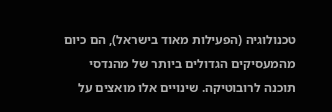טכנולוגיה (הפעילות מאוד בישראל), הם כיום מהמעסיקים הגדולים ביותר של מהנדסי תוכנה לרובוטיקה. שינויים אלו מואצים על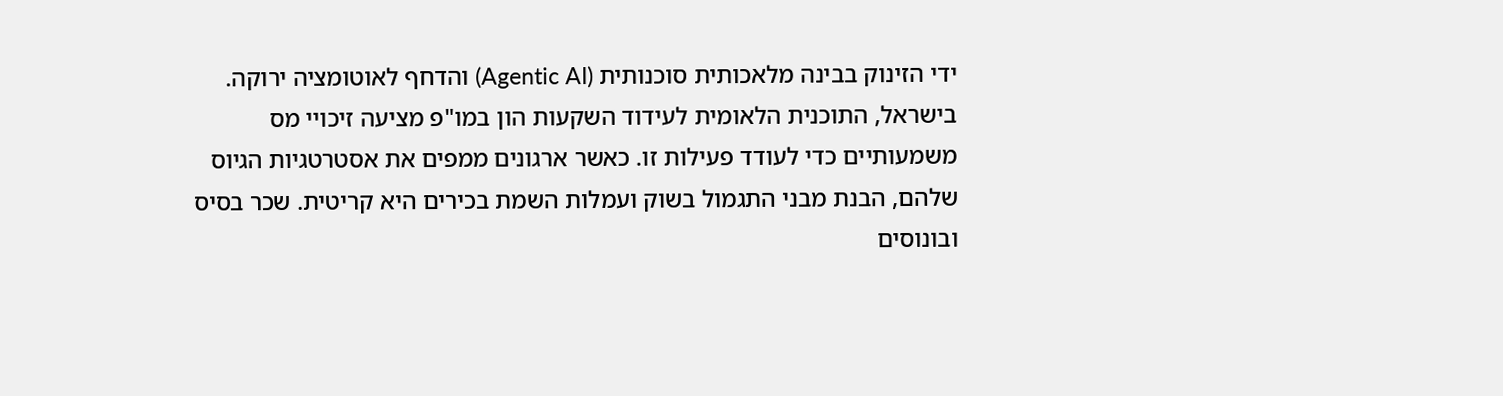ידי הזינוק בבינה מלאכותית סוכנותית (Agentic AI) והדחף לאוטומציה ירוקה. בישראל, התוכנית הלאומית לעידוד השקעות הון במו"פ מציעה זיכויי מס משמעותיים כדי לעודד פעילות זו. כאשר ארגונים ממפים את אסטרטגיות הגיוס שלהם, הבנת מבני התגמול בשוק ועמלות השמת בכירים היא קריטית. שכר בסיס ובונוסים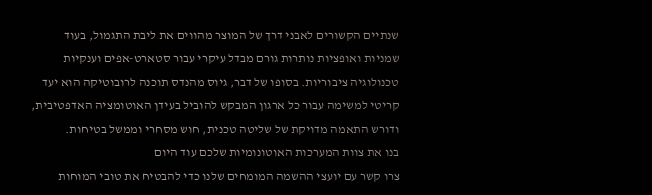שנתיים הקשורים לאבני דרך של המוצר מהווים את ליבת התגמול, בעוד שמניות ואופציות נותרות גורם מבדל עיקרי עבור סטארט-אפים וענקיות טכנולוגיה ציבוריות. בסופו של דבר, גיוס מהנדס תוכנה לרובוטיקה הוא יעד קריטי למשימה עבור כל ארגון המבקש להוביל בעידן האוטומציה האדפטיבית, ודורש התאמה מדויקת של שליטה טכנית, חוש מסחרי וממשל בטיחות.
בנו את צוות המערכות האוטונומיות שלכם עוד היום
צרו קשר עם יועצי ההשמה המומחים שלנו כדי להבטיח את טובי המוחות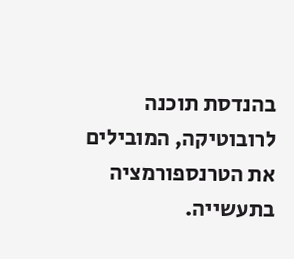בהנדסת תוכנה לרובוטיקה, המובילים את הטרנספורמציה בתעשייה.